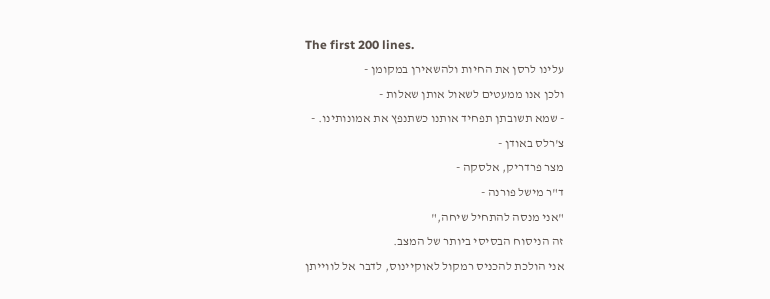The first 200 lines.
עלינו לרסן את החיות ולהשאירן במקומן -
ולכן אנו ממעטים לשאול אותן שאלות -
- שמא תשובתן תפחיד אותנו כשתנפץ את אמונותינו. -
צ'רלס באודן -
מצר פרדריק, אלסקה -
ד"ר מישל פורנה -
"אני מנסה להתחיל שיחה,"
זה הניסוח הבסיסי ביותר של המצב.
אני הולכת להכניס רמקול לאוקיינוס, לדבר אל לווייתן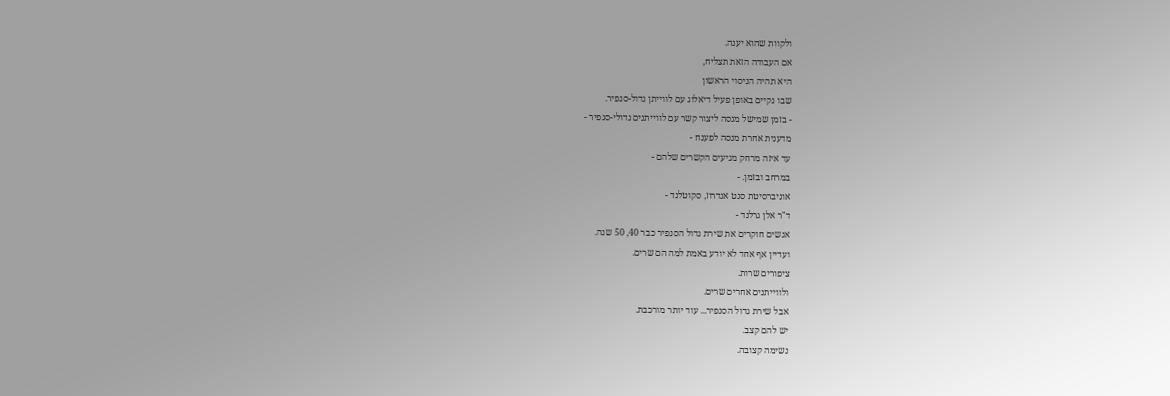ולקוות שהוא יענה.
אם העבודה הזאת תצליח,
היא תהיה הניסוי הראשון
שבו נקיים באופן פעיל דיאלוג עם לווייתן גדול-סנפיר.
- בזמן שמישל מנסה ליצור קשר עם לווייתנים גדולי-סנפיר -
מדענית אחרת מנסה לפענח -
עד איזה מרחק מגיעים הקשרים שלהם -
במרחב ובזמן. -
אוניברסיטת סנט אנדרוז, סקוטלנד -
ד"ר אלן גרלנד -
אנשים חוקרים את שירת גדול הסנפיר כבר 40, 50 שנה.
ועדיין אף אחד לא יודע באמת למה הם שרים.
ציפורים שרות.
ולווייתנים אחרים שרים.
אבל שירת גדול הסנפיר... עוד יותר מורכבת.
יש להם קצב.
נשימה קצובה.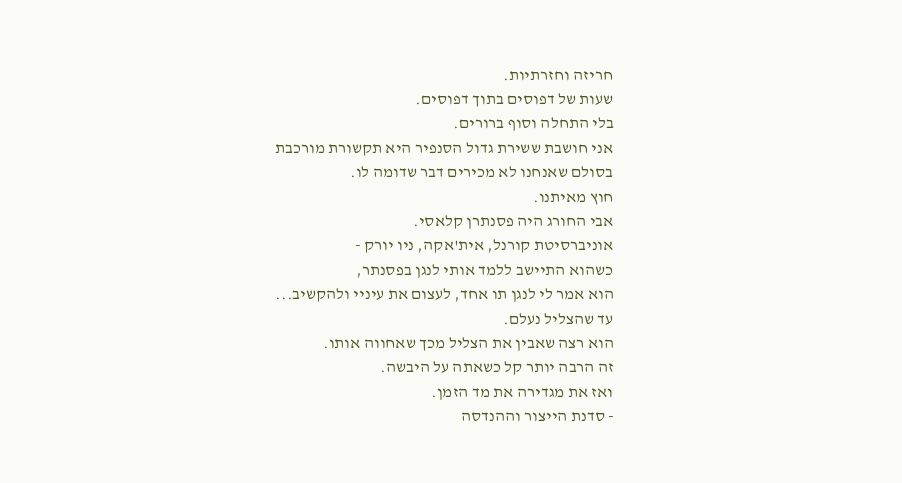חריזה וחזרתיות.
שעות של דפוסים בתוך דפוסים.
בלי התחלה וסוף ברורים.
אני חושבת ששירת גדול הסנפיר היא תקשורת מורכבת
בסולם שאנחנו לא מכירים דבר שדומה לו.
חוץ מאיתנו.
אבי החורג היה פסנתרן קלאסי.
אוניברסיטת קורנל, אית'אקה, ניו יורק -
כשהוא התיישב ללמד אותי לנגן בפסנתר,
הוא אמר לי לנגן תו אחד, לעצום את עיניי ולהקשיב...
עד שהצליל נעלם.
הוא רצה שאבין את הצליל מכך שאחווה אותו.
זה הרבה יותר קל כשאתה על היבשה.
ואז את מגדירה את מד הזמן.
- סדנת הייצור וההנדסה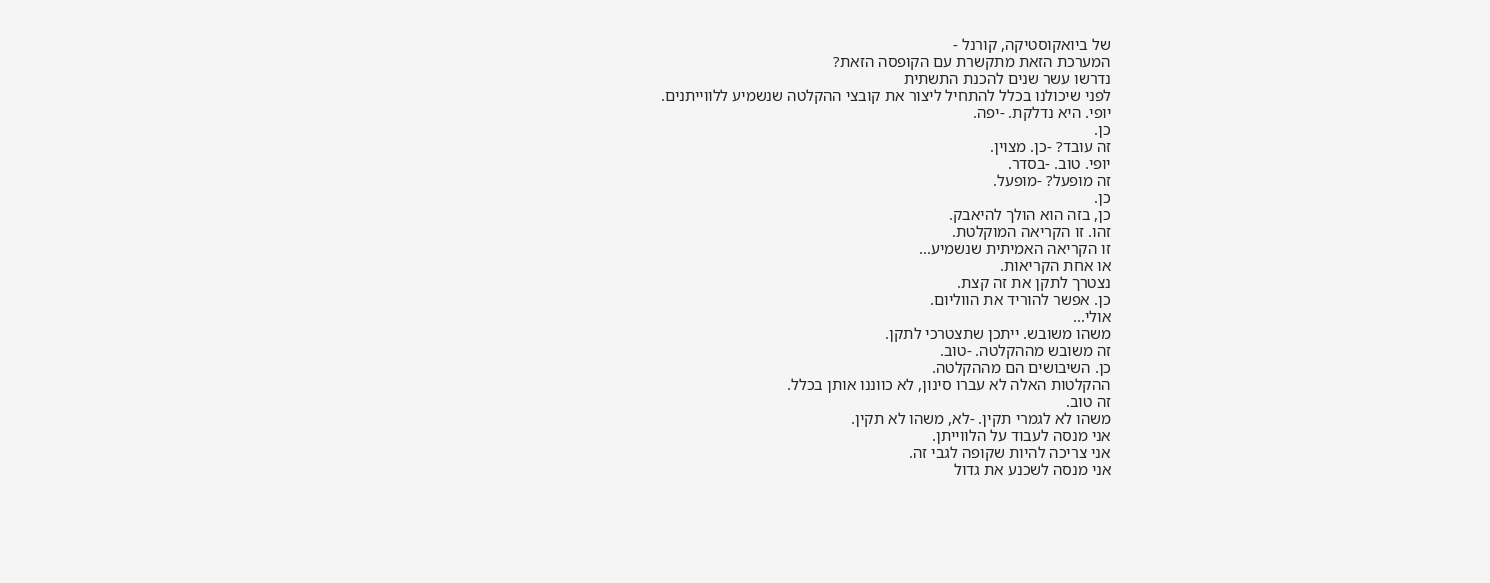של ביואקוסטיקה, קורנל -
המערכת הזאת מתקשרת עם הקופסה הזאת?
נדרשו עשר שנים להכנת התשתית
לפני שיכולנו בכלל להתחיל ליצור את קובצי ההקלטה שנשמיע ללווייתנים.
יופי. היא נדלקת. -יפה.
כן.
זה עובד? -כן. מצוין.
יופי. טוב. -בסדר.
זה מופעל? -מופעל.
כן.
כן, בזה הוא הולך להיאבק.
זהו. זו הקריאה המוקלטת.
זו הקריאה האמיתית שנשמיע...
או אחת הקריאות.
נצטרך לתקן את זה קצת.
כן. אפשר להוריד את הווליום.
אולי...
משהו משובש. ייתכן שתצטרכי לתקן.
זה משובש מההקלטה. -טוב.
כן. השיבושים הם מההקלטה.
ההקלטות האלה לא עברו סינון, לא כווננו אותן בכלל.
זה טוב.
משהו לא לגמרי תקין. -לא, משהו לא תקין.
אני מנסה לעבוד על הלווייתן.
אני צריכה להיות שקופה לגבי זה.
אני מנסה לשכנע את גדול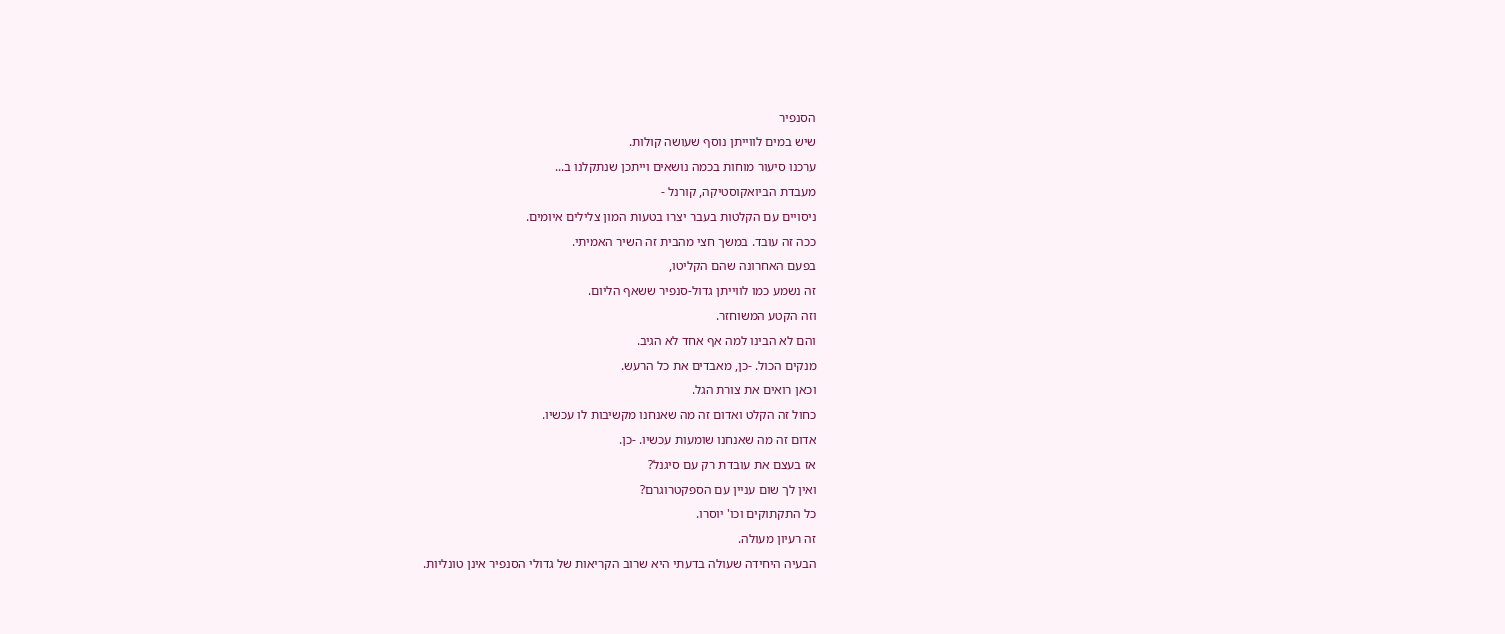הסנפיר
שיש במים לווייתן נוסף שעושה קולות.
ערכנו סיעור מוחות בכמה נושאים וייתכן שנתקלנו ב...
מעבדת הביואקוסטיקה, קורנל -
ניסויים עם הקלטות בעבר יצרו בטעות המון צלילים איומים.
ככה זה עובד. במשך חצי מהבית זה השיר האמיתי.
בפעם האחרונה שהם הקליטו,
זה נשמע כמו לווייתן גדול-סנפיר ששאף הליום.
וזה הקטע המשוחזר.
והם לא הבינו למה אף אחד לא הגיב.
מנקים הכול. -כן, מאבדים את כל הרעש.
וכאן רואים את צורת הגל.
כחול זה הקלט ואדום זה מה שאנחנו מקשיבות לו עכשיו.
אדום זה מה שאנחנו שומעות עכשיו. -כן.
אז בעצם את עובדת רק עם סיגנל?
ואין לך שום עניין עם הספקטרוגרם?
כל התקתוקים וכו' יוסרו.
זה רעיון מעולה.
הבעיה היחידה שעולה בדעתי היא שרוב הקריאות של גדולי הסנפיר אינן טונליות.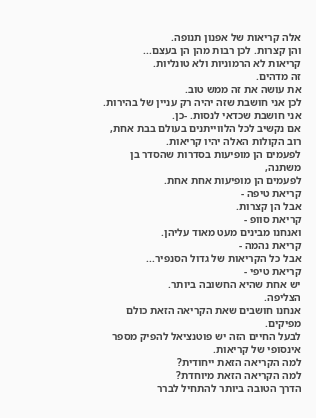אלה קריאות של אפנון תנופה.
והן קצרות. לכן רבות מהן הן בעצם...
קריאות לא הרמוניות ולא טונליות.
זה מדהים.
את עושה את זה ממש טוב.
לכן אני חושבת שזה יהיה רק עניין של בהירות.
אני חושבת שכדאי לנסות. -כן.
אם נקשיב לכל הלווייתנים בעולם בבת אחת,
רוב הקולות האלה יהיו קריאות.
לפעמים הן מופיעות בסדרות שהסדר בן משתנה,
לפעמים הן מופיעות אחת אחת.
קריאת טיפה -
אבל הן קצרות.
קריאת סוופ -
ואנחנו מבינים מעט מאוד עליהן.
קריאת נהמה -
אבל כל הקריאות של גדול הסנפיר...
קריאת טיפי -
יש אחת שהיא החשובה ביותר.
הצליפה.
אנחנו חושבים שאת הקריאה הזאת כולם מפיקים.
לבעל החיים הזה יש פוטנציאל להפיק מספר אינסופי של קריאות.
למה הקריאה הזאת ייחודית?
למה הקריאה הזאת מיוחדת?
הדרך הטובה ביותר להתחיל לברר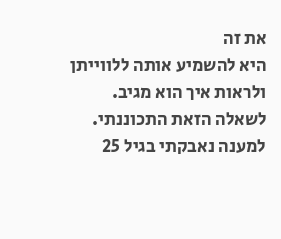את זה
היא להשמיע אותה ללווייתן ולראות איך הוא מגיב.
לשאלה הזאת התכוננתי.
למענה נאבקתי בגיל 25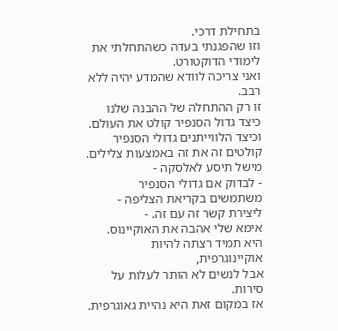בתחילת דרכי.
וזו שהפגנתי בעדה כשהתחלתי את לימודי הדוקטורט.
ואני צריכה לוודא שהמדע יהיה ללא רבב.
זו רק ההתחלה של ההבנה שלנו
כיצד גדול הסנפיר קולט את העולם.
וכיצד הלווייתנים גדולי הסנפיר קולטים זה את זה באמצעות צלילים.
מישל תיסע לאלסקה -
- לבדוק אם גדולי הסנפיר משתמשים בקריאת הצליפה -
ליצירת קשר זה עם זה. -
אימא שלי אהבה את האוקיינוס.
היא תמיד רצתה להיות אוקיינוגרפית,
אבל לנשים לא הותר לעלות על סירות.
אז במקום זאת היא נהיית גאוגרפית.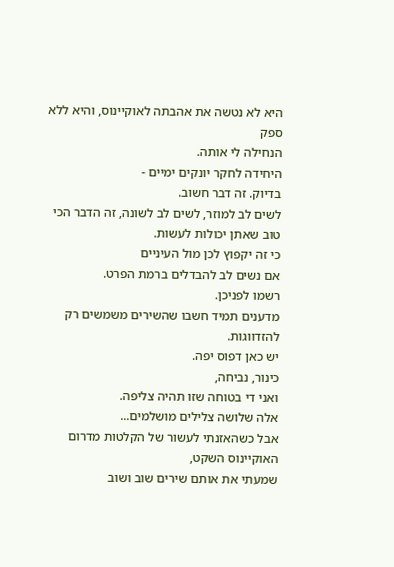היא לא נטשה את אהבתה לאוקיינוס, והיא ללא ספק
הנחילה לי אותה.
היחידה לחקר יונקים ימיים -
בדיוק. זה דבר חשוב.
לשים לב למוזר, לשים לב לשונה, זה הדבר הכי טוב שאתן יכולות לעשות.
כי זה יקפוץ לכן מול העיניים
אם נשים לב להבדלים ברמת הפרט.
רשמו לפניכן.
מדענים תמיד חשבו שהשירים משמשים רק להזדווגות.
יש כאן דפוס יפה.
כינור, נביחה,
ואני די בטוחה שזו תהיה צליפה.
אלה שלושה צלילים מושלמים...
אבל כשהאזנתי לעשור של הקלטות מדרום האוקיינוס השקט,
שמעתי את אותם שירים שוב ושוב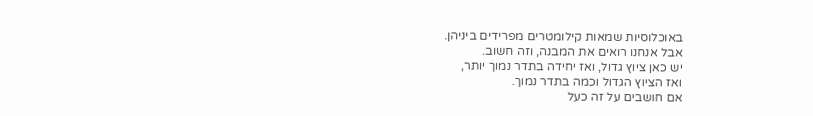באוכלוסיות שמאות קילומטרים מפרידים ביניהן.
אבל אנחנו רואים את המבנה, וזה חשוב.
יש כאן ציוץ גדול, ואז יחידה בתדר נמוך יותר,
ואז הציוץ הגדול וכמה בתדר נמוך.
אם חושבים על זה כעל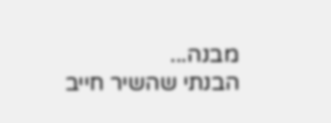מבנה...
הבנתי שהשיר חייב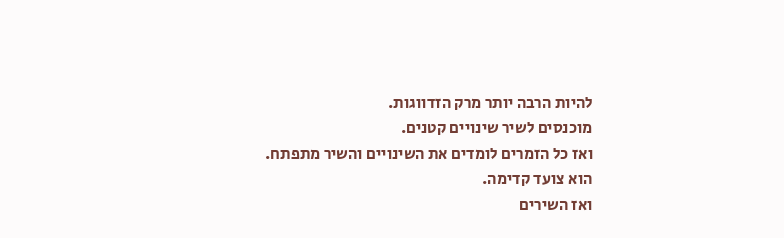להיות הרבה יותר מרק הזדווגות.
מוכנסים לשיר שינויים קטנים.
ואז כל הזמרים לומדים את השינויים והשיר מתפתח.
הוא צועד קדימה.
ואז השירים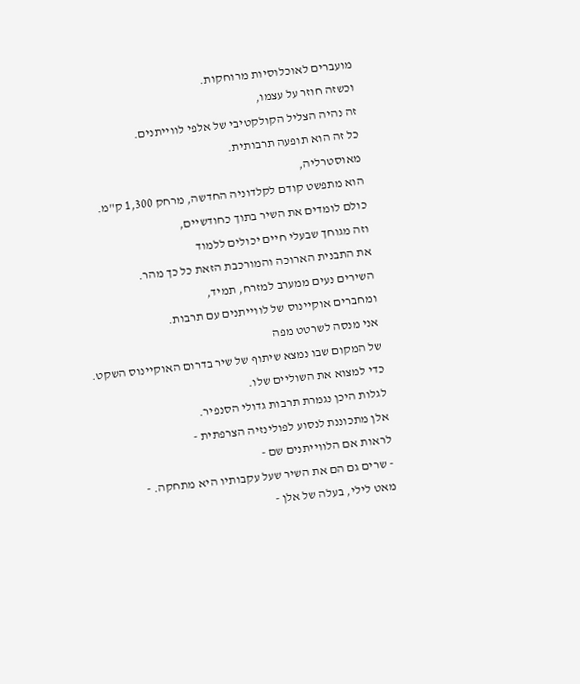מועברים לאוכלוסיות מרוחקות.
וכשזה חוזר על עצמו,
זה נהיה הצליל הקולקטיבי של אלפי לווייתנים.
כל זה הוא תופעה תרבותית.
מאוסטרליה,
הוא מתפשט קודם לקלדוניה החדשה, מרחק 1,300 ק"מ.
כולם לומדים את השיר בתוך כחודשיים,
וזה מגוחך שבעלי חיים יכולים ללמוד
את התבנית הארוכה והמורכבת הזאת כל כך מהר.
השירים נעים ממערב למזרח, תמיד,
ומחברים אוקיינוס של לווייתנים עם תרבות.
אני מנסה לשרטט מפה
של המקום שבו נמצא שיתוף של שיר בדרום האוקיינוס השקט.
כדי למצוא את השוליים שלו.
לגלות היכן נגמרת תרבות גדולי הסנפיר.
אלן מתכוננת לנסוע לפולינזיה הצרפתית -
לראות אם הלווייתנים שם -
- שרים גם הם את השיר שעל עקבותיו היא מתחקה. -
מאט לילי, בעלה של אלן -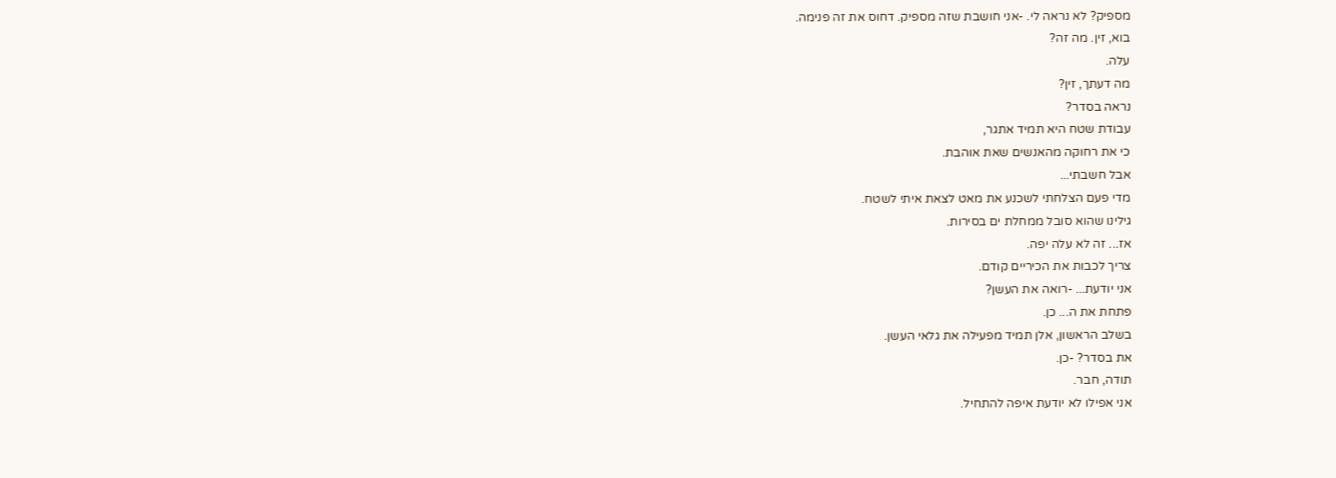מספיק? לא נראה לי. -אני חושבת שזה מספיק. דחוס את זה פנימה.
בוא, זין. מה זה?
עלה.
מה דעתך, זין?
נראה בסדר?
עבודת שטח היא תמיד אתגר,
כי את רחוקה מהאנשים שאת אוהבת.
אבל חשבתי...
מדי פעם הצלחתי לשכנע את מאט לצאת איתי לשטח.
גילינו שהוא סובל ממחלת ים בסירות.
אז... זה לא עלה יפה.
צריך לכבות את הכיריים קודם.
אני יודעת... -רואה את העשן?
פתחת את ה... כן.
בשלב הראשון, אלן תמיד מפעילה את גלאי העשן.
את בסדר? -כן.
תודה, חבר.
אני אפילו לא יודעת איפה להתחיל.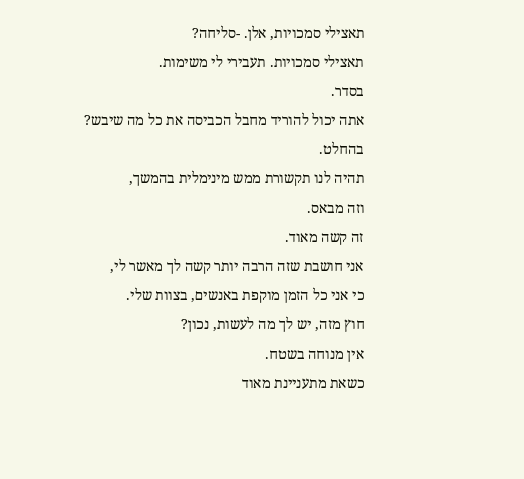תאצילי סמכויות, אלן. -סליחה?
תאצילי סמכויות. תעבירי לי משימות.
בסדר.
אתה יכול להוריד מחבל הכביסה את כל מה שיבש?
בהחלט.
תהיה לנו תקשורת ממש מינימלית בהמשך,
וזה מבאס.
זה קשה מאוד.
אני חושבת שזה הרבה יותר קשה לך מאשר לי,
כי אני כל הזמן מוקפת באנשים, בצוות שלי.
חוץ מזה, יש לך מה לעשות, נכון?
אין מנוחה בשטח.
כשאת מתעניינת מאוד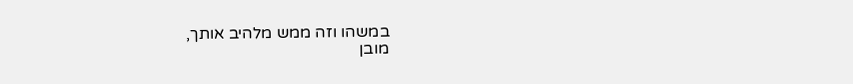במשהו וזה ממש מלהיב אותך,
מובן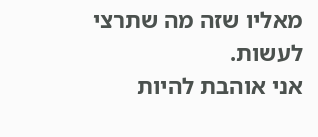מאליו שזה מה שתרצי לעשות.
אני אוהבת להיות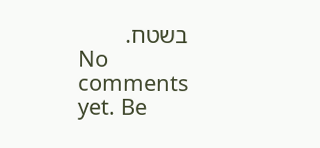בשטח.
No comments yet. Be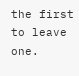the first to leave one.